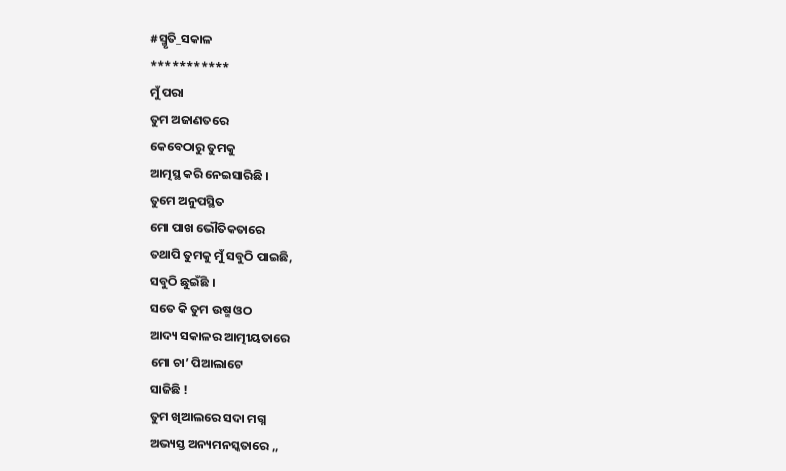#ସ୍ମୃତି_ସକାଳ
***********
ମୁଁ ପରା
ତୁମ ଅଜାଣତରେ
କେବେଠାରୁ ତୁମକୁ
ଆତ୍ମସ୍ଥ କରି ନେଇସାରିଛି ।
ତୁମେ ଅନୁପସ୍ଥିତ
ମୋ ପାଖ ଭୌତିକତାରେ
ତଥାପି ତୁମକୁ ମୁଁ ସବୁଠି ପାଇଛି,
ସବୁଠି ଛୁଇଁଛି ।
ସତେ କି ତୁମ ଉଷ୍ମ ଓଠ
ଆଦ୍ୟ ସକାଳର ଆତ୍ମୀୟତାରେ
ମୋ ଚା’ ପିଆଲାଟେ
ସାଜିଛି !
ତୁମ ଖିଆଲରେ ସଦା ମଗ୍ନ
ଅଭ୍ୟସ୍ତ ଅନ୍ୟମନସ୍କତାରେ ,,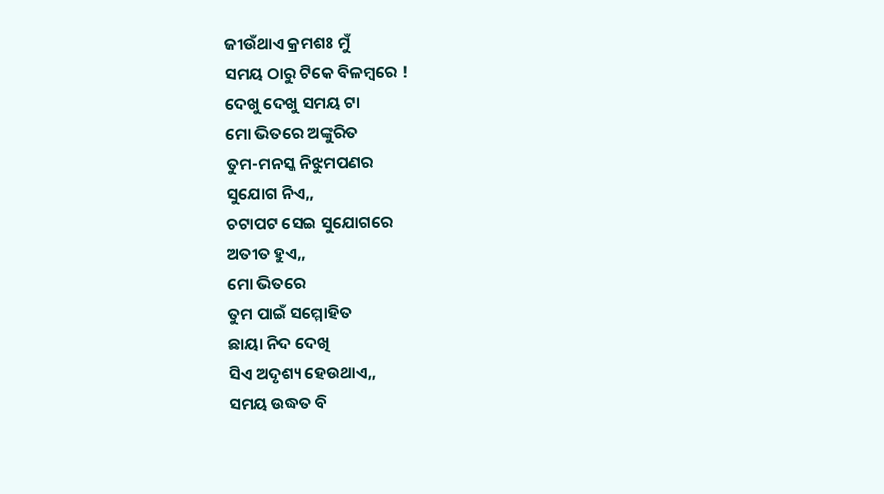ଜୀଉଁଥାଏ କ୍ରମଶଃ ମୁଁ
ସମୟ ଠାରୁ ଟିକେ ବିଳମ୍ବରେ !
ଦେଖୁ ଦେଖୁ ସମୟ ଟା
ମୋ ଭିତରେ ଅଙ୍କୁରିତ
ତୁମ-ମନସ୍କ ନିଝୁମପଣର
ସୁଯୋଗ ନିଏ,,
ଚଟାପଟ ସେଇ ସୁଯୋଗରେ
ଅତୀତ ହୁଏ,,
ମୋ ଭିତରେ
ତୁମ ପାଇଁ ସମ୍ମୋହିତ
ଛାୟା ନିଦ ଦେଖି
ସିଏ ଅଦୃଶ୍ୟ ହେଉଥାଏ,,
ସମୟ ଉଦ୍ଧତ ବି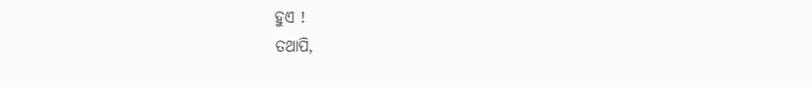ହୁଏ !
ତଥାପି,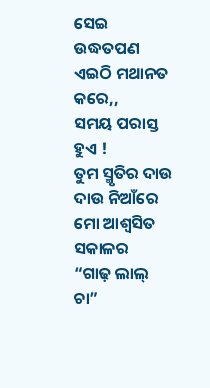ସେଇ ଉଦ୍ଧତପଣ
ଏଇଠି ମଥାନତ କରେ,,
ସମୟ ପରାସ୍ତ ହୁଏ !
ତୁମ ସ୍ମୃତିର ଦାଉ ଦାଉ ନିଆଁରେ
ମୋ ଆଶ୍ୱସିତ ସକାଳର
“ଗାଢ଼ ଲାଲ୍ ଚା”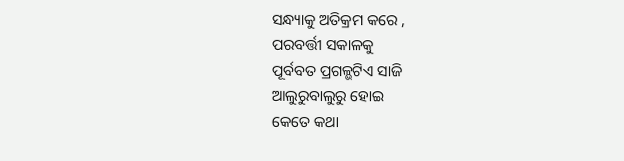ସନ୍ଧ୍ୟାକୁ ଅତିକ୍ରମ କରେ ,
ପରବର୍ତ୍ତୀ ସକାଳକୁ
ପୂର୍ବବତ ପ୍ରଗଳ୍ଭଟିଏ ସାଜି
ଆଲୁରୁବାଲୁରୁ ହୋଇ
କେତେ କଥା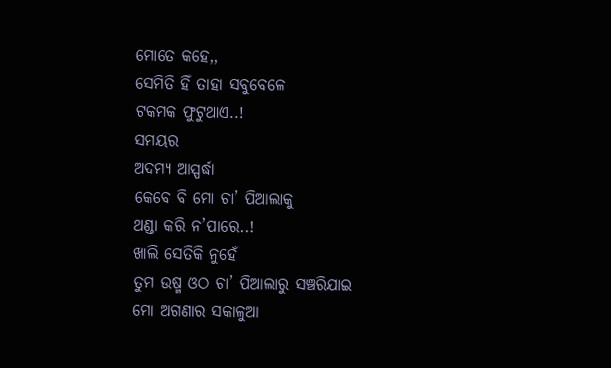ମୋତେ କହେ,,
ସେମିତି ହିଁ ତାହା ସବୁବେଳେ
ଟକମକ ଫୁଟୁଥାଏ..!
ସମୟର
ଅଦମ୍ୟ ଆସ୍ପର୍ଦ୍ଧା
କେବେ ବି ମୋ ଚା’ ପିଆଲାକୁ
ଥଣ୍ଡା କରି ନ’ପାରେ..!
ଖାଲି ସେତିକି ନୁହେଁ
ତୁମ ଉଷ୍ମ ଓଠ ଚା’ ପିଆଲାରୁ ସଞ୍ଚରିଯାଇ
ମୋ ଅଗଣାର ସକାଳୁଆ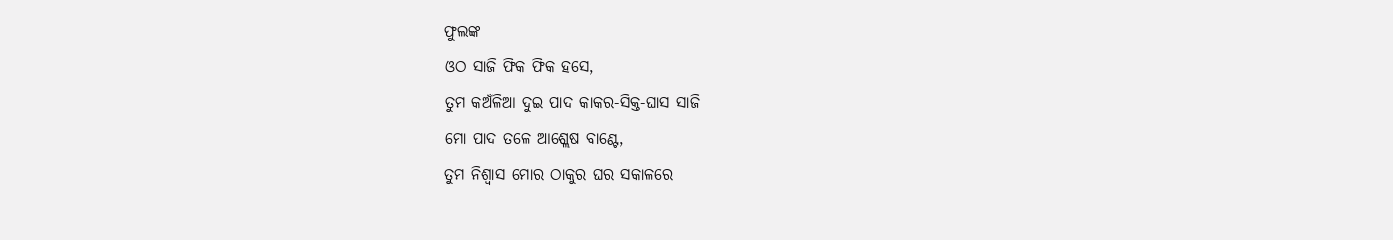ଫୁଲଙ୍କ
ଓଠ ସାଜି ଫିକ ଫିକ ହସେ,
ତୁମ କଅଁଳିଆ ଦୁଇ ପାଦ କାକର-ସିକ୍ତ-ଘାସ ସାଜି
ମୋ ପାଦ ତଳେ ଆଶ୍ଲେଷ ବାଣ୍ଟେ,
ତୁମ ନିଶ୍ୱାସ ମୋର ଠାକୁର ଘର ସକାଳରେ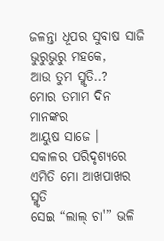ଜଳନ୍ତା ଧୂପର ସୁବାଷ ସାଜି ଭୁରୁଭୁରୁ ମହକେ,
ଆଉ ତୁମ ସ୍ମୃତି..?
ମୋର ତମାମ ଦିନ ମାନଙ୍କର
ଆୟୁଷ ସାଜେ ।
ସକାଳର ପରିଦୃଶ୍ୟରେ
ଏମିତି ମୋ ଆଖପାଖର ସ୍ମୃତି
ସେଇ “ଲାଲ୍ ଚା'” ଭଳି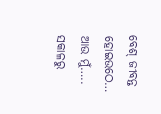ବେଶ୍ ଜୀବନ୍ତ ହୋଇଉଠେ…
ଆଉ ମୁଁ…..
ସକାଳରୁ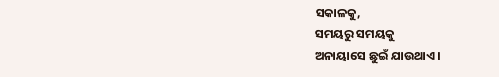ସକାଳକୁ,
ସମୟରୁ ସମୟକୁ
ଅନାୟାସେ ଛୁଇଁ ଯାଉଥାଏ ।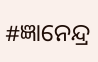#ଜ୍ଞାନେନ୍ଦ୍ର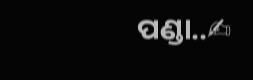ପଣ୍ଡା..✍